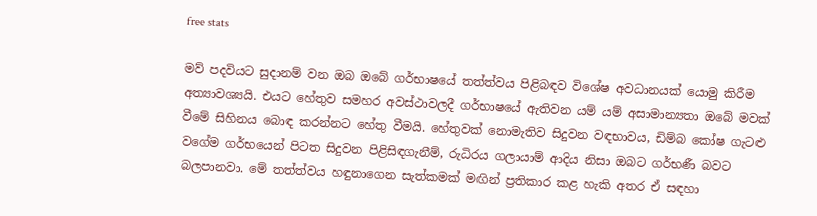free stats

මව් පදවියට සුදානම් වන ඔබ ඔබේ ගර්භාෂයේ තත්ත්වය පිළිබඳව විශේෂ අවධානයක් යොමු කිරීම අත්‍යාවශ්‍යයි. එයට හේතුව සමහර අවස්ථාවලදී ගර්භාෂයේ ඇතිවන යම් යම් අසාමාන්‍යතා ඔබේ මවක් වීමේ සිහිනය බොඳ කරන්නට හේතු වීමයි. හේතුවක් නොමැතිව සිදුවන වඳභාවය, ඩිම්බ කෝෂ ගැටළු වගේම ගර්භයෙන් පිටත සිදුවන පිළිසිඳගැනීම්, රුධිරය ගලායාම් ආදිය නිසා ඔබට ගර්භණී බවට බලපානවා. මේ තත්ත්වය හඳුනාගෙන සැත්කමක් මඟින් ප්‍රතිකාර කළ හැකි අතර ඒ සඳහා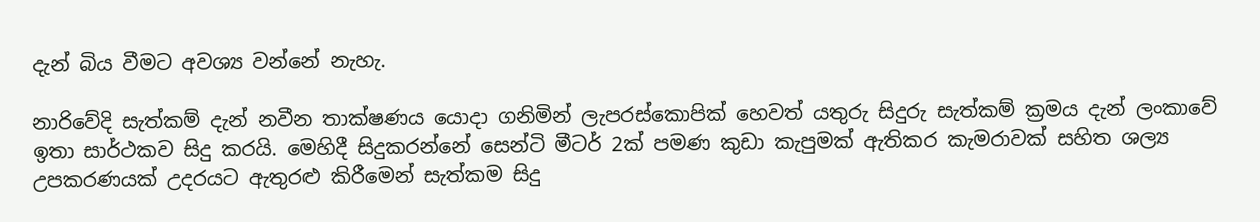දැන් බිය වීමට අවශ්‍ය වන්නේ නැහැ.

නාරිවේදි සැත්කම් දැන් නවීන තාක්ෂණය යොදා ගනිමින් ලැපරස්කොපික් හෙවත් යතුරු සිදුරු සැත්කම් ක්‍රමය දැන් ලංකාවේ ඉතා සාර්ථකව සිදු කරයි. මෙහිදී සිදුකරන්නේ සෙන්ටි මීටර් 2ක් පමණ කුඩා කැපුමක් ඇතිකර කැමරාවක් සහිත ශල්‍ය උපකරණයක් උදරයට ඇතුරළු කිරීමෙන් සැත්කම සිදු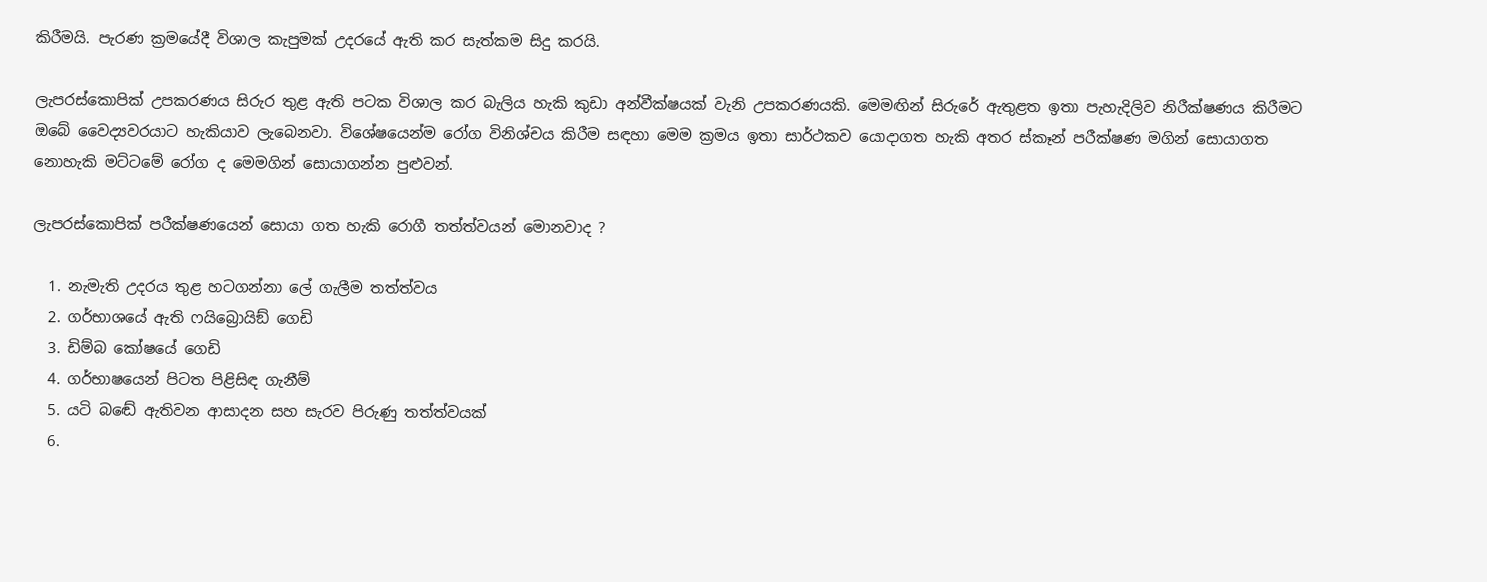කිරීමයි. පැරණ ක්‍රමයේදී විශාල කැපුමක් උදරයේ ඇති කර සැත්කම සිදු කරයි.

ලැපරස්කොපික් උපකරණය සිරුර තුළ ඇති පටක විශාල කර බැලිය හැකි කුඩා අන්වීක්ෂයක් වැනි උපකරණයකි. මෙමඟින් සිරුරේ ඇතුළත ඉතා පැහැදිලිව නිරීක්ෂණය කිරීමට ඔබේ වෛද්‍යවරයාට හැකියාව ලැබෙනවා. විශේෂයෙන්ම රෝග විනිශ්චය කිරීම සඳහා මෙම ක්‍රමය ඉතා සාර්ථකව යොදාගත හැකි අතර ස්කෑන් පරීක්ෂණ මගින් සොයාගත නොහැකි මට්ටමේ රෝග ද මෙමගින් සොයාගන්න පුළුවන්.

ලැපරස්කොපික් පරීක්ෂණයෙන් සොයා ගත හැකි රොගී තත්ත්වයන් මොනවාද ?

  1. නැමැති උදරය තුළ හටගන්නා ලේ ගැලීම තත්ත්වය
  2. ගර්භාශයේ ඇති ෆයිබ්‍රොයිඞ් ගෙඩි
  3. ඩිම්බ කෝෂයේ ගෙඩි
  4. ගර්භාෂයෙන් පිටත පිළිසිඳ ගැනීම්
  5. යටි බඬේ ඇතිවන ආසාදන සහ සැරව පිරුණු තත්ත්වයක්
  6.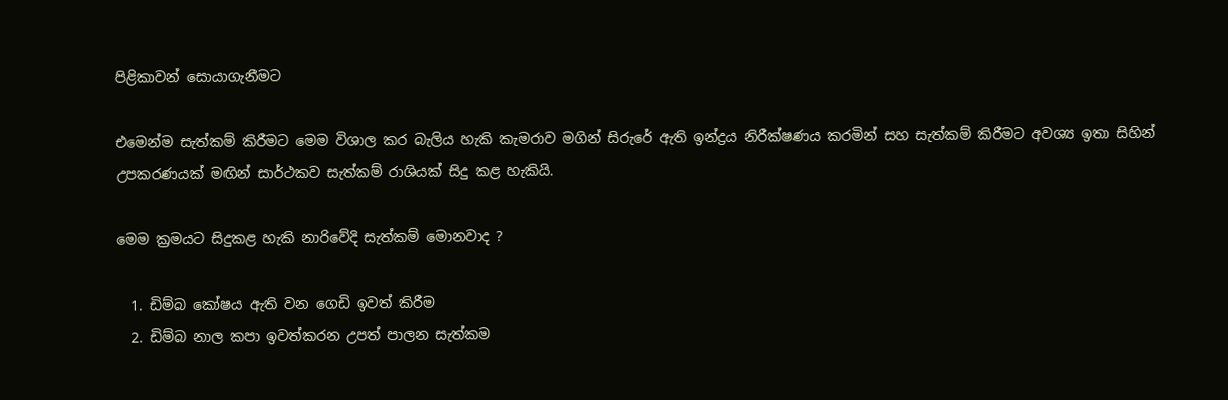පිළිකාවන් සොයාගැනීමට

එමෙන්ම සැත්කම් කිරීමට මෙම විශාල කර බැලිය හැකි කැමරාව මගින් සිරුරේ ඇති ඉන්ද්‍රය නිරීක්ෂණය කරමින් සහ සැත්කම් කිරීමට අවශ්‍ය ඉතා සිහින් උපකරණයක් මඟින් සාර්ථකව සැත්කම් රාශියක් සිදු කළ හැකියි.

මෙම ක්‍රමයට සිදුකළ හැකි නාරිවේදි සැත්කම් මොනවාද ?

  1. ඩිම්බ කෝෂය ඇති වන ගෙඩි ඉවත් කිරීම
  2. ඩිම්බ නාල කපා ඉවත්කරන උපත් පාලන සැත්කම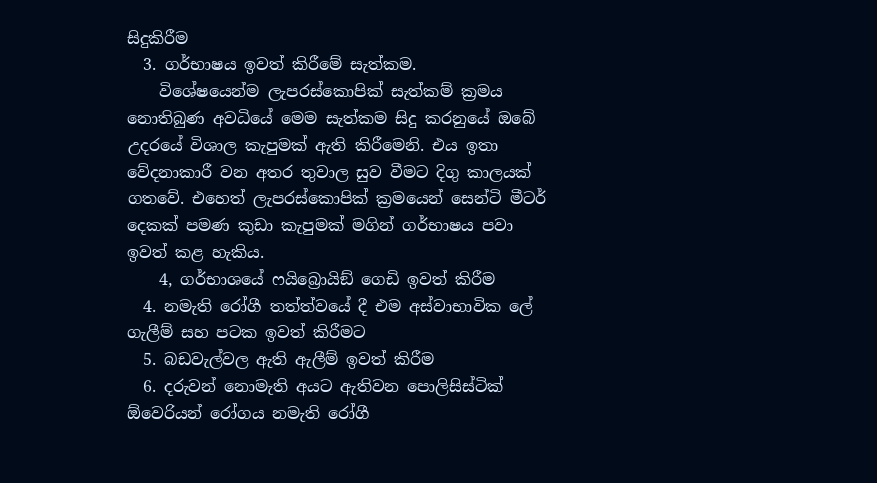සිදුකිරීම
  3. ගර්භාෂය ඉවත් කිරීමේ සැත්කම.
    විශේෂයෙන්ම ලැපරස්කොපික් සැත්කම් ක්‍රමය නොතිබුණ අවධියේ මෙම සැත්කම සිදු කරනුයේ ඔබේ උදරයේ විශාල කැපුමක් ඇති කිරීමෙනි. එය ඉතා වේදනාකාරී වන අතර තුවාල සුව වීමට දිගු කාලයක් ගතවේ. එහෙත් ලැපරස්කොපික් ක්‍රමයෙන් සෙන්ටි මීටර් දෙකක් පමණ කුඩා කැපුමක් මගින් ගර්භාෂය පවා ඉවත් කළ හැකිය.
    4, ගර්භාශයේ ෆයිබ්‍රොයිඞ් ගෙඩි ඉවත් කිරීම
  4. නමැති රෝගී තත්ත්වයේ දී එම අස්වාභාවික ලේ ගැලීම් සහ පටක ඉවත් කිරීමට
  5. බඩවැල්වල ඇති ඇලීම් ඉවත් කිරීම
  6. දරුවන් නොමැති අයට ඇතිවන පොලිසිස්ටික් ඕවෙරියන් රෝගය නමැති රෝගී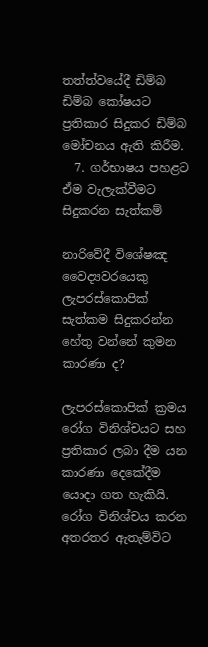තත්ත්වයේදී ඩිම්බ ඩිම්බ කෝෂයට ප්‍රතිකාර සිදුකර ඩිම්බ මෝචනය ඇති කිරීම.
  7. ගර්භාෂය පහළට ඒම වැලැක්වීමට සිදුකරන සැත්කම්

නාරිවේදී විශේෂඤ වෛද්‍යවරයෙකු ලැපරස්කොපික් සැත්කම සිදුකරන්න හේතු වන්නේ කුමන කාරණා ද?

ලැපරස්කොපික් ක්‍රමය රෝග විනිශ්චයට සහ ප්‍රතිකාර ලබා දීම යන කාරණා දෙකේදීම යොදා ගත හැකියි. රෝග විනිශ්චය කරන අතරතර ඇතැම්විට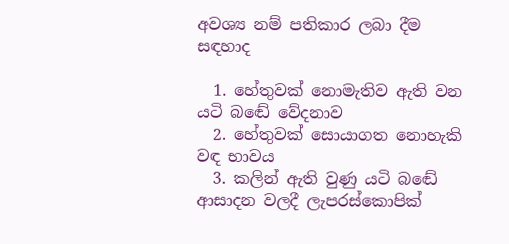අවශ්‍ය නම් පතිකාර ලබා දීම සඳහාද

  1. හේතුවක් නොමැතිව ඇති වන යටි බඬේ වේදනාව
  2. හේතුවක් සොයාගත නොහැකි වඳ භාවය
  3. කලින් ඇති වුණු යටි බඬේ ආසාදන වලදී ලැපරස්කොපික්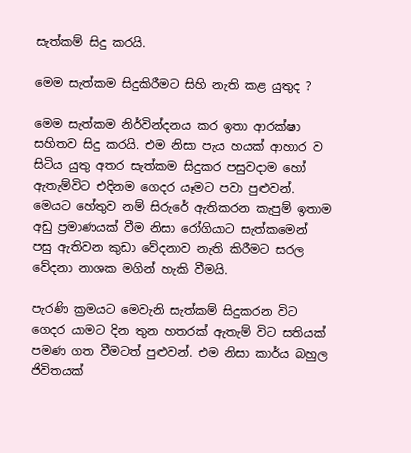සැත්කම් සිදු කරයි.

මෙම සැත්කම සිදුකිරීමට සිහි නැති කළ යුතුද ?

මෙම සැත්කම නිර්වින්දනය කර ඉතා ආරක්ෂා සහිතව සිදු කරයි. එම නිසා පැය හයක් ආහාර ව සිටිය යුතු අතර සැත්කම සිදුකර පසුවදාම හෝ ඇතැම්විට එදිනම ගෙදර යෑමට පවා පුළුවන්. මෙයට හේතුව නම් සිරුරේ ඇතිකරන කැපුම් ඉතාම අඩු ප්‍රමාණයක් වීම නිසා රෝගියාට සැත්කමෙන් පසු ඇතිවන කුඩා වේදනාව නැති කිරීමට සරල වේදනා නාශක මගින් හැකි වීමයි.

පැරණි ක්‍රමයට මෙවැනි සැත්කම් සිදුකරන විට ගෙදර යාමට දින තුන හතරක් ඇතැම් විට සතියක් පමණ ගත වීමටත් පුළුවන්. එම නිසා කාර්ය බහුල ජිවිතයක්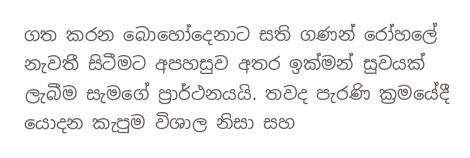ගත කරන බොහෝදෙනාට සති ගණන් රෝහලේ නැවතී සිටීමට අපහසුව අතර ඉක්මන් සුවයක් ලැබීම සැමගේ ප්‍රාර්ථනයයි. තවද පැරණි ක්‍රමයේදී යොදන කැපුම විශාල නිසා සහ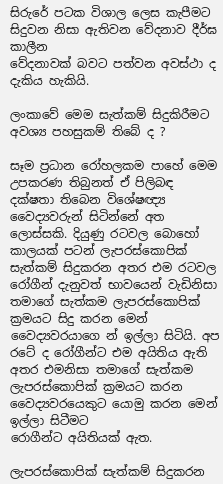සිරුරේ පටක විශාල ලෙස කැපීමට සිදුවන නිසා ඇතිවන වේදනාව දීර්ඝ කාලීන
වේදනාවක් බවට පත්වන අවස්ථා ද දැකිය හැකියි.

ලංකාවේ මෙම සැත්කම් සිදුකිරීමට අවශ්‍ය පහසුකම් තිබේ ද ?

සෑම ප්‍රධාන රෝහලකම පාහේ මෙම උපකරණ තිබුනත් ඒ පිලිබඳ දක්ෂතා තිබෙන විශේෂඥ්‍ය වෛද්‍යවරුන් සිටින්නේ අත ලොස්සකි. දියුණු රටවල බොහෝ කාලයක් පටන් ලැපරස්කොපික් සැත්කම් සිදුකරන අතර එම රටවල රෝගීන් දැනුවත් භාවයෙන් වැඩිනිසා තමාගේ සැත්කම ලැපරස්කොපික් ක්‍රමයට සිදු කරන මෙන් වෛද්‍යවරයාගෙ න් ඉල්ලා සිටියි. අප රටේ ද රෝගීන්ට එම අයිතිය ඇති අතර එමනිසා තමාගේ සැත්කම ලැපරස්කොපික් ක්‍රමයට කරන වෛද්‍යවරයෙකුට යොමු කරන මෙන් ඉල්ලා සිටීමට
රොගීන්ට අයිතියක් ඇත.

ලැපරස්කොපික් සැත්කම් සිදුකරන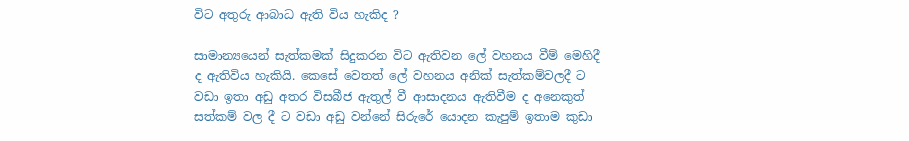විට අතුරු ආබාධ ඇති විය හැකිද ?

සාමාන්‍යයෙන් සැත්කමක් සිදුකරන විට ඇතිවන ලේ වහනය වීම් මෙහිදී ද ඇතිවිය හැකියි. කෙසේ වෙතත් ලේ වහනය අනික් සැත්කම්වලදී ට වඩා ඉතා අඩු අතර විසබීජ ඇතුල් වී ආසාදනය ඇතිවීම ද අනෙකුත් සත්කම් වල දී ට වඩා අඩු වන්නේ සිරුරේ යොදන කැපුම් ඉතාම කුඩා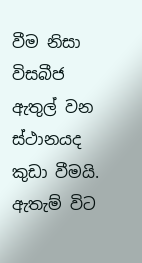වීම නිසා විසබීජ ඇතුල් වන ස්ථානයද කුඩා වීමයි. ඇතැම් විට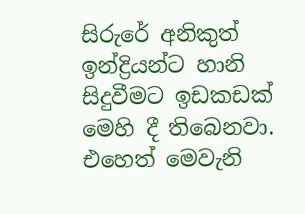සිරුරේ අනිකුත් ඉන්ද්‍රියන්ට හානි සිදුවීමට ඉඩකඩක් මෙහි දී තිබෙනවා. එහෙත් මෙවැනි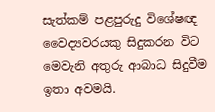සැත්කම් පළපුරුදු විශේෂඥ වෛද්‍යවරයකු සිදුකරන විට මෙවැනි අතුරු ආබාධ සිදුවීම ඉතා අවමයි.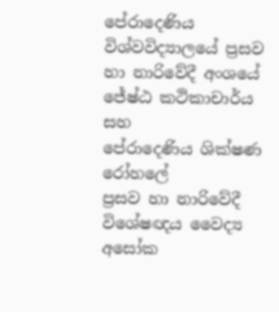පේරාදෙණිය විශ්වවිද්‍යාලයේ ප්‍රසව හා නාරිවේදී අංශයේ ජේෂ්ඨ කථිකාචාර්ය සහ
පේරාදෙණිය ශික්ෂණ රෝහලේ
ප්‍රසව හා නාරිවේදී විශේෂඥය වෛද්‍ය
අසෝක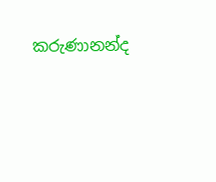කරුණානන්ද